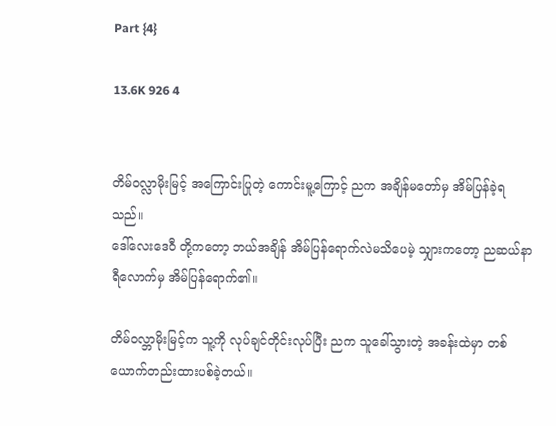Part {4}

13.6K 926 4


တိမ်ဝလ္လာမိုးမြင့် အကြောင်းပြုတဲ့ ကောင်းမူ့ကြောင့် ညက အချိန်မတော်မှ အိမ်ပြန်ခဲ့ရသည်။
ဒေါ်လေးဒေဝီ တို့ကတော့ ဘယ်အချိန် အိမ်ပြန်ရောက်လဲမသိပေမဲ့ သျှားကတော့ ညဆယ်နာရီလောက်မှ အိမ်ပြန်ရောက်၏။

တိမ်၀လ္ဘာမိုးမြင့်က သူ့ကို လုပ်ချင်တိုင်းလုပ်ပြီး ညက သူခေါ်သွားတဲ့ အခန်းထဲမှာ တစ်ယောက်တည်းထားပစ်ခဲ့တယ်။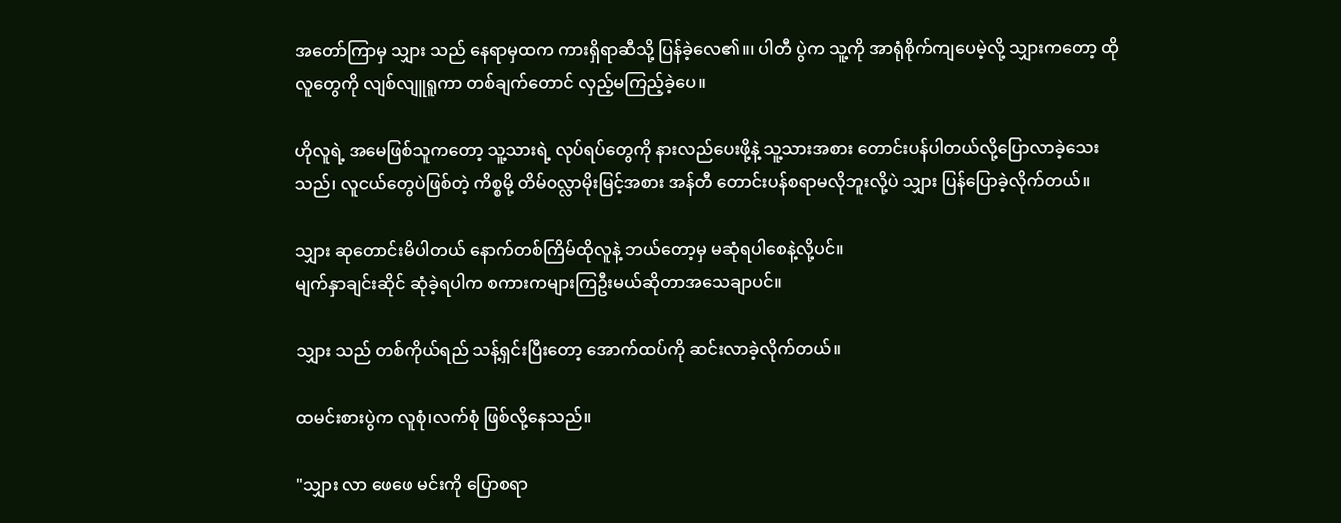အတော်ကြာမှ သျှား သည် နေရာမှထက ကားရှိရာဆီသို့ ပြန်‌ခဲ့လေ၏။၊ ပါတီ ပွဲက သူ့ကို အာရုံစိုက်ကျပေမဲ့လို့ သျှားကတော့ ထိုလူတွေကို လျစ်လျူရူကာ တစ်ချက်တောင် လှည့်မကြည့်ခဲ့ပေ။

ဟိုလူရဲ့ အမေဖြစ်သူကတော့ သူ့သားရဲ့ လုပ်ရပ်တွေကို နားလည်ပေးဖို့နဲ့ သူ့သားအစား တောင်းပန်ပါတယ်လို့ပြောလာခဲ့သေးသည်၊ လူငယ်တွေပဲဖြစ်တဲ့ ကိစ္စမို့ ‌တိမ်၀လ္လာမိုးမြင့်အစား အန်တီ တောင်းပန်စရာမလိုဘူးလို့ပဲ သျှား ပြန်ပြောခဲ့လိုက်တယ်။

သျှား ဆုတောင်းမိပါတယ် နောက်တစ်ကြိမ်ထိုလူနဲ့ ဘယ်တော့မှ မဆုံရပါစေနဲ့လို့ပင်။
မျက်နှာချင်းဆိုင် ဆုံခဲ့ရပါက စကားကများကြဦးမယ်ဆိုတာအသေချာပင်။

သျှား သည် ‌တစ်ကိုယ်ရည် သန့်ရှင်းပြီးတော့ အောက်ထပ်ကို ဆင်းလာခဲ့လိုက်တယ်။

ထမင်းစားပွဲက လူစုံ၊လက်စုံ ဖြစ်လို့နေသည်။

"သျှား လာ ဖေဖေ မင်းကို ပြောစရာ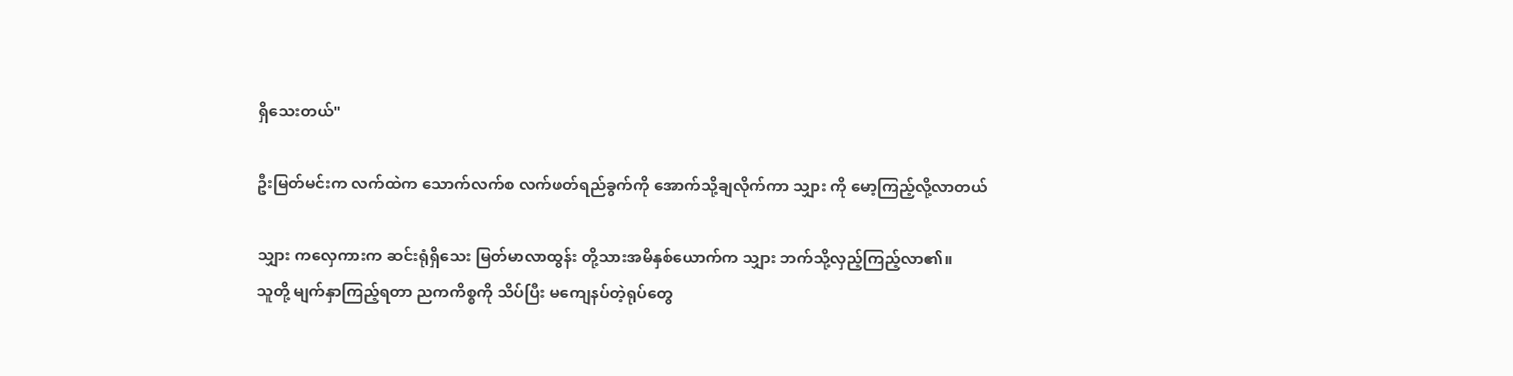ရှိသေးတယ်"

ဦးမြတ်မင်းက လက်ထဲက သောက်လက်စ လက်ဖတ်ရည်ခွက်ကို အောက်သို့ချလိုက်ကာ သျှား ကို မော့ကြည့်လို့လာတယ်

သျှား ကလှေကားက ဆင်းရုံရှိသေး ‌မြတ်မာလာထွန်း တို့သားအမိနှစ်ယောက်က သျှား ဘက်သို့လှည့်ကြည့်လာ၏။
သူတို့ မျက်နှာကြည့်ရတာ ညကကိစ္စကို သိပ်ပြီး မကျေနပ်တဲ့ရုပ်တွေ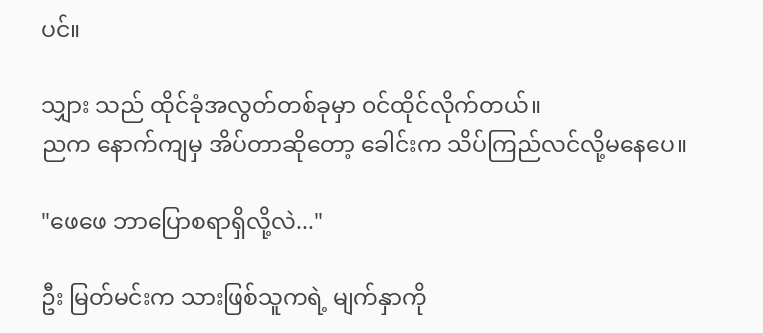ပင်။

သျှား သည် ထိုင်ခုံအလွတ်တစ်ခုမှာ ၀င်ထိုင်လိုက်တယ်။
ညက နောက်ကျမှ အိပ်တာဆိုတော့ ခေါင်းက သိပ်ကြည်လင်လို့မနေပေ။

"ဖေဖေ ဘာပြောစရာရှိလို့လဲ..."

ဦး မြတ်မင်းက သားဖြစ်သူကရဲ့ မျက်နှာကို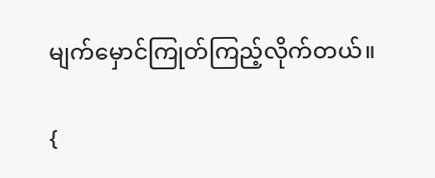မျက်မှောင်ကြုတ်ကြည့်လိုက်တယ်။

{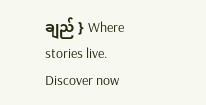ချည် } Where stories live. Discover now